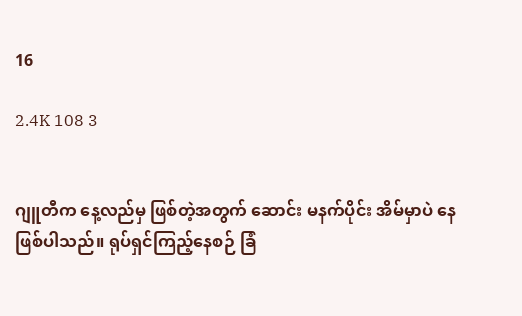16

2.4K 108 3


ဂျူတီက နေ့လည်မှ ဖြစ်တဲ့အတွက် ဆောင်း မနက်ပိုင်း အိမ်မှာပဲ နေဖြစ်ပါသည်။ ရုပ်ရှင်ကြည့်နေစဉ် ခြံ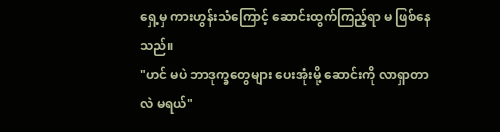ရှေ့မှ ကားဟွန်းသံကြောင့် ဆောင်းထွက်ကြည့်ရာ မ ဖြစ်နေသည်။
"ဟင် မပဲ ဘာဒုက္ခတွေများ ပေးအုံးမို့ ဆောင်းကို လာရှာတာလဲ မရယ်"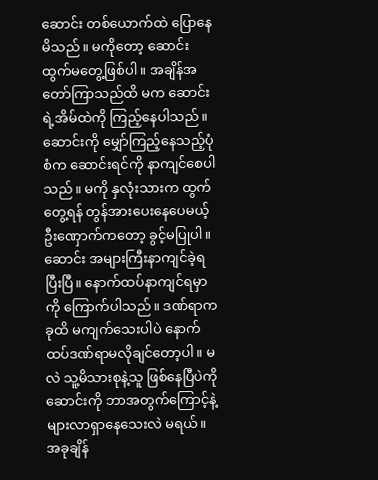ဆောင်း တစ်ယောက်ထဲ ပြောနေမိသည်။ မကိုတော့ ဆောင်း ထွက်မတွေ့ဖြစ်ပါ။ အချိန်အတော်ကြာသည်ထိ မက ဆောင်းရဲ့အိမ်ထဲကို ကြည့်နေပါသည်။ ဆောင်းကို မျှော်ကြည့်နေသည့်ပုံစံက ဆောင်းရင်ကို နာကျင်စေပါသည်။ မကို နှလုံးသားက ထွက်တွေ့ရန် တွန်အားပေးနေပေမယ့် ဦးဏှောက်ကတော့ ခွင့်မပြုပါ။ ဆောင်း အများကြီးနာကျင်ခဲ့ရပြီးပြီ။ နောက်ထပ်နာကျင်ရမှာကို ကြောက်ပါသည်။ ဒဏ်ရာက ခုထိ မကျက်သေးပါပဲ နောက်ထပ်ဒဏ်ရာမလိုချင်တော့ပါ။ မလဲ သူ့မိသားစုနဲ့သူ ဖြစ်နေပြီပဲကို ဆောင်းကို ဘာအတွက်ကြောင့်နဲ့များလာရှာနေသေးလဲ မရယ်။ အခုချိန်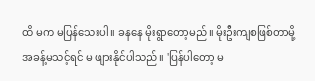ထိ မက မပြန်သေးပါ။ ခနနေ မိုးရွာတော့မည်။ မိုးဦးကျစဖြစ်တာမို့ အခန့်မသင့်ရင် မ ဖျားနိုင်ပါသည်။ 'ပြန်ပါတော့ မ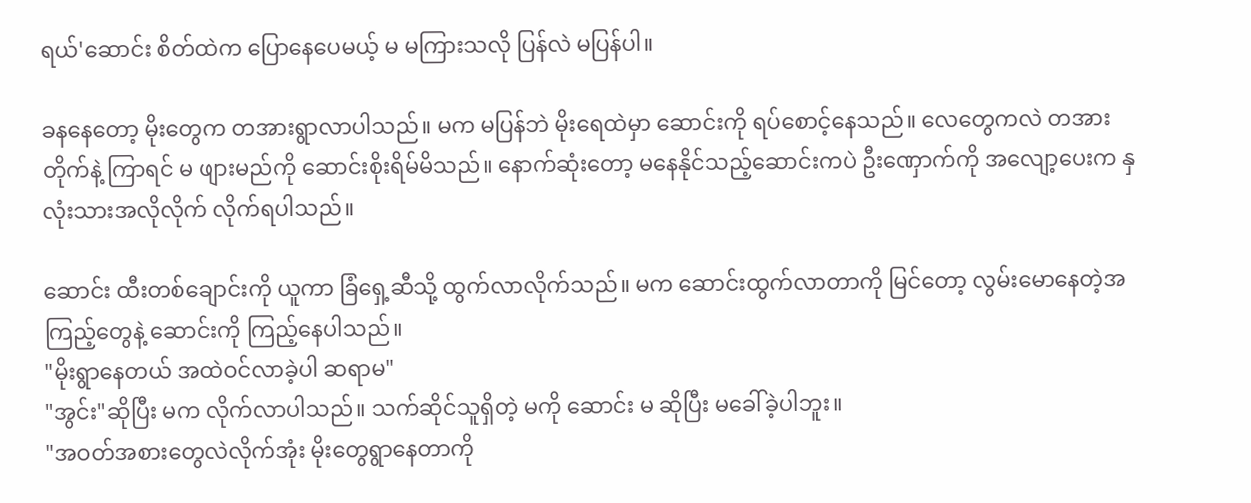ရယ်'ဆောင်း စိတ်ထဲက ပြောနေပေမယ့် မ မကြားသလို ပြန်လဲ မပြန်ပါ။

ခနနေတော့ မိုးတွေက တအားရွာလာပါသည်။ မက မပြန်ဘဲ မိုးရေထဲမှာ ဆောင်းကို ရပ်စောင့်နေသည်။ လေတွေကလဲ တအားတိုက်နဲ့ ကြာရင် မ ဖျားမည်ကို ဆောင်းစိုးရိမ်မိသည်။‌ နောက်ဆုံးတော့ မနေနိုင်သည့်ဆောင်းကပဲ ဦးဏှောက်ကို အလျော့ပေးက နှလုံးသားအလိုလိုက် လိုက်ရပါသည်။

ဆောင်း ထီးတစ်ချောင်းကို ယူကာ ခြံရှေ့ဆီသို့ ထွက်လာလိုက်သည်။ မက ဆောင်းထွက်လာတာကို မြင်တော့ လွမ်းမောနေတဲ့အကြည့်တွေနဲ့ ဆောင်းကို ကြည့်နေပါသည်။
"မိုးရွာနေတယ် အထဲဝင်လာခဲ့ပါ ဆရာမ"
"အွင်း"ဆိုပြီး မက လိုက်လာပါသည်။ သက်‌ဆိုင်သူရှိတဲ့ မကို ဆောင်း မ ဆိုပြီး မခေါ်ခဲ့ပါဘူး။
"အဝတ်အစားတွေလဲလိုက်အုံး မိုးတွေရွာနေတာကို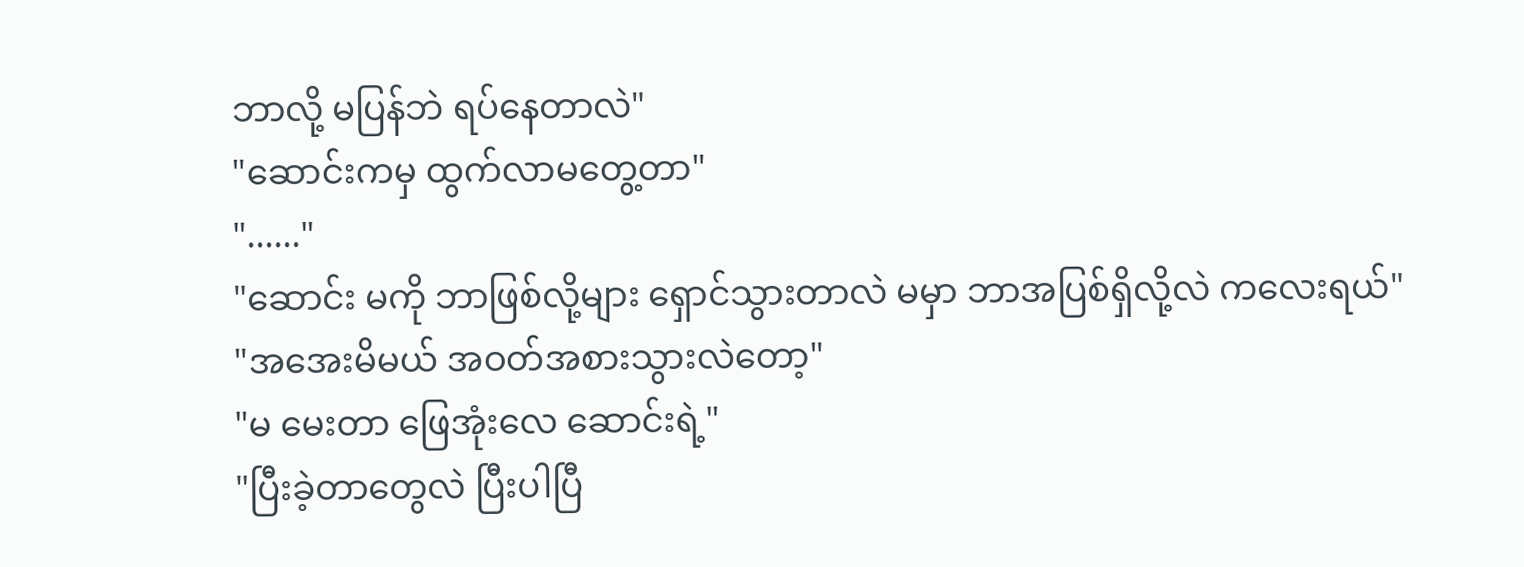ဘာလို့ မပြန်ဘဲ ရပ်နေတာလဲ"
"ဆောင်းကမှ ထွက်လာမတွေ့တာ"
"......"
"ဆောင်း မကို ဘာဖြစ်လို့များ ရှောင်သွားတာလဲ မမှာ ဘာအပြစ်ရှိလို့လဲ ကလေးရယ်"
"အအေးမိမယ် အဝတ်အစားသွားလဲတော့"
"မ မေးတာ ဖြေအုံးလေ ဆောင်းရဲ့"
"ပြီးခဲ့တာတွေလဲ ပြီးပါပြီ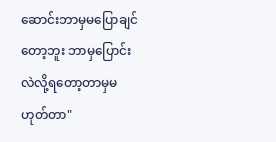ဆောင်းဘာမှမပြောချင်တော့ဘူး ဘာမှပြောင်းလဲလို့ရတော့တာမှမဟုတ်တာ"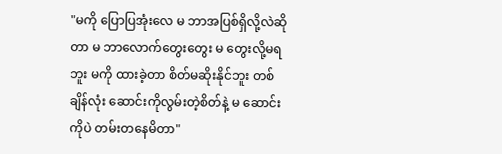"မကို ပြောပြအုံးလေ မ ဘာအပြစ်ရှိလို့လဲဆိုတာ မ ဘာလောက်တွေးတွေး မ တွေးလို့မရဘူး မကို ထားခဲ့တာ စိတ်မဆိုးနိုင်ဘူး တစ်ချိန်လုံး ဆောင်းကိုလွမ်းတဲ့စိတ်နဲ့ မ ဆောင်းကိုပဲ တမ်းတနေမိတာ"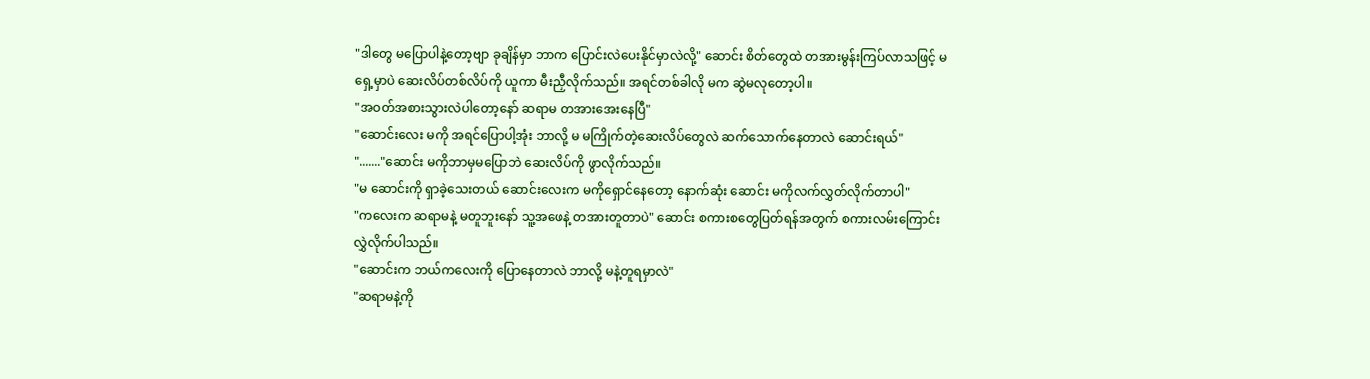"ဒါတွေ မပြောပါနဲ့တော့ဗျာ ခုချိန်မှာ ဘာက ပြောင်းလဲပေးနိုင်မှာလဲလို့" ဆောင်း စိတ်တွေထဲ တအားမွန်းကြပ်လာသဖြင့် မ ရှေ့မှာပဲ ဆေးလိပ်တစ်လိပ်ကို ယူကာ မီးညှီလိုက်သည်။ အရင်တစ်ခါလို မက ဆွဲမလုတော့ပါ။
"အဝတ်အစားသွားလဲပါတော့နော် ဆရာမ တအားအေးနေပြီ"
"ဆောင်းလေး မကို အရင်ပြောပါ့အုံး ဘာလို့ မ မကြိုက်တဲ့ဆေးလိပ်တွေလဲ ဆက်သောက်နေတာလဲ ဆောင်းရယ်"
"......."ဆောင်း မကိုဘာမှမပြောဘဲ ဆေးလိပ်ကို ဖွာလိုက်သည်။
"မ ဆောင်းကို ရှာခဲ့သေးတယ် ဆောင်းလေးက မကိုရှောင်နေတော့ နောက်ဆုံး ဆောင်း မကိုလက်လွှတ်လိုက်တာပါ"
"ကလေးက ဆရာမနဲ့ မတူဘူးနော် သူ့အဖေနဲ့ တအားတူတာပဲ" ဆောင်း စကားစတွေပြတ်ရန်အတွက် စကားလမ်းကြောင်းလွှဲလိုက်ပါသည်။
"ဆောင်းက ဘယ်ကလေးကို ပြောနေတာလဲ ဘာလို့ မနဲ့တူရမှာလဲ"
"ဆရာမနဲ့ကို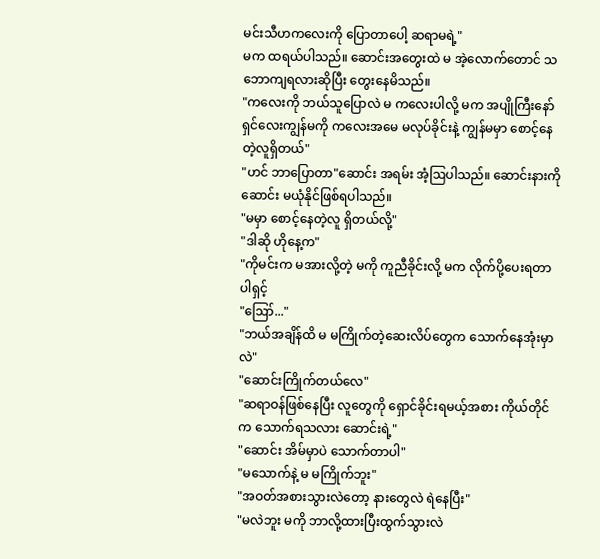မင်းသီဟကလေးကို ပြောတာပေါ့ ဆရာမရဲ့"
မက ထရယ်ပါသည်။ ဆောင်း‌အတွေးထဲ မ အဲ့လောက်တောင် သဘောကျရလားဆိုပြီး တွေးနေမိသည်။
"ကလေးကို ဘယ်သူပြောလဲ မ ကလေးပါလို့ မက အပျိုကြီးနော် ရှင်လေးကျွန်မကို ကလေးအမေ မလုပ်ခိုင်းနဲ့ ကျွန်မမှာ စောင့်နေတဲ့လူရှိတယ်"
"ဟင် ဘာပြောတာ"ဆောင်း အရမ်း အံ့ဩပါသည်။ ဆောင်းနားကို ဆောင်း မယုံနိုင်ဖြစ်ရပါသည်။
"မမှာ စောင့်နေတဲ့လူ ရှိတယ်လို့"
"ဒါဆို ဟိုနေ့က"
"ကိုမင်းက မအားလို့တဲ့ မကို ကူညီခိုင်းလို့ မက လိုက်ပို့ပေးရတာပါရှင့်
"ဪ..."
"ဘယ်အချိန်ထိ မ မကြိုက်တဲ့ဆေးလိပ်တွေက သောက်နေအုံးမှာလဲ"
"ဆောင်းကြိုက်တယ်လေ"
"ဆရာဝန်ဖြစ်နေပြီး လူတွေကို ရှောင်ခိုင်းရမယ့်အစား ကိုယ်တိုင်က သောက်ရသလား ဆောင်းရဲ့"
"ဆောင်း အိမ်မှာပဲ သောက်တာပါ"
"မသောက်နဲ့ မ မကြိုက်ဘူး"
"အဝတ်အစားသွားလဲတော့ နားတွေလဲ ရဲနေပြီး"
"မလဲဘူး မကို ဘာလို့ထားပြီးထွက်သွားလဲ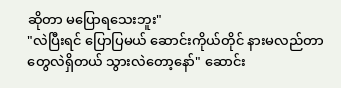ဆိုတာ မပြောရသေးဘူး"
"လဲပြီးရင် ပြောပြမယ် ဆောင်းကိုယ်တိုင် နားမလည်တာတွေလဲရှိတယ် သွားလဲတော့နော်" ဆောင်း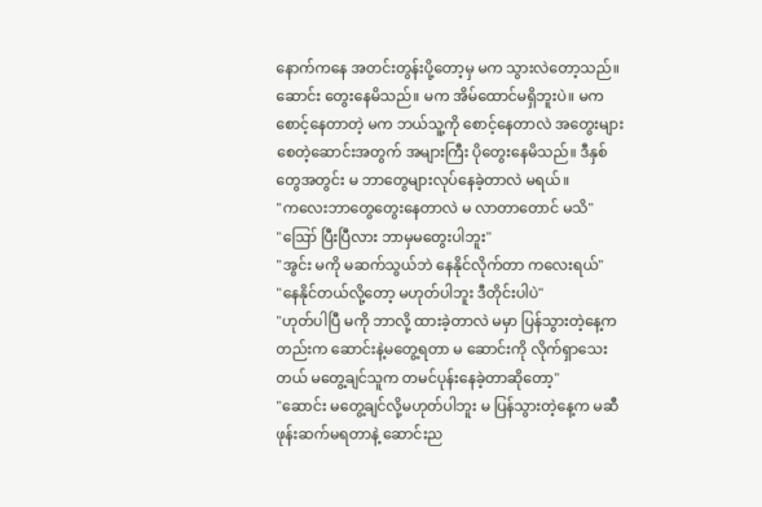နောက်ကနေ အတင်းတွန်းပို့တော့မှ မက သွားလဲတော့သည်။
ဆောင်း တွေးနေမိသည်။ မက အိမ်ထောင်မရှိဘူးပဲ။ မက စောင့်နေတာတဲ့ မက ဘယ်သူ့ကို စောင့်နေတာလဲ အတွေးများစေတဲ့ဆောင်းအတွက် အများကြီး ပိုတွေးနေမိသည်။ ဒီနှစ်တွေအတွင်း မ ဘာတွေများလုပ်နေခဲ့တာလဲ မရယ်။
"ကလေးဘာတွေတွေးနေတာလဲ မ လာတာတောင် မသိ"
"ဪ ပြီးပြီလား ဘာမှမတွေးပါဘူး"
"အွင်း မကို မဆက်သွယ်ဘဲ နေနိုင်လိုက်တာ ကလေးရယ်"
"နေနိုင်တယ်လို့တော့ မဟုတ်ပါဘူး ဒီတိုင်းပါပဲ"
"ဟုတ်ပါပြီ မကို ဘာလို့ ထားခဲ့တာလဲ မမှာ ပြန်သွားတဲ့နေ့ကတည်းက ဆောင်းနဲ့မတွေ့ရတာ မ ဆောင်းကို လိုက်ရှာသေးတယ် မတွေ့ချင်သူက တမင်ပုန်းနေခဲ့တာဆိုတော့"
"ဆောင်း မတွေ့ချင်လို့မဟုတ်ပါဘူး မ ပြန်သွားတဲ့နေ့က မဆီဖုန်းဆက်မရတာနဲ့ ဆောင်းည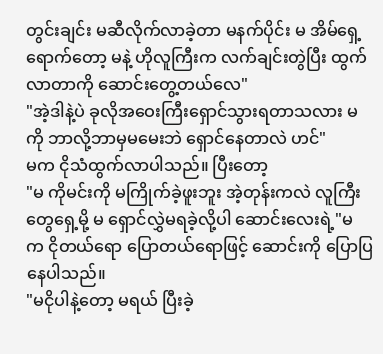တွင်းချင်း မဆီလိုက်လာခဲ့တာ မနက်ပိုင်း မ အိမ်‌ရှေ့ရောက်တော့ မနဲ့ ဟိုလူကြီးက လက်ချင်းတွဲပြီး ထွက်လာတာကို ဆောင်းတွေ့တယ်လေ"
"အဲ့ဒါနဲ့ပဲ ခုလိုအဝေးကြီးရှောင်သွားရတာသလား မကို ဘာလို့ဘာမှမမေးဘဲ ရှောင်နေတာလဲ ဟင်"
မက ငိုသံထွက်လာပါသည်။ ပြီးတော့
"မ ကိုမင်းကို မကြိုက်ခဲ့ဖူးဘူး အဲ့တုန်းကလဲ လူကြီးတွေရှေ့မို့ မ ရှောင်လွှဲမရခဲ့လို့ပါ ဆောင်းလေးရဲ့"မ က ငိုတယ်ရော ပြောတယ်ရောဖြင့် ဆောင်းကို ပြောပြနေပါသည်။
"မငိုပါနဲ့တော့ မရယ် ပြီးခဲ့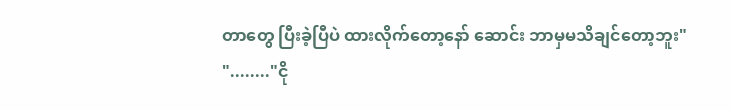တာတွေ ပြီးခဲ့ပြီပဲ ထားလိုက်တော့နော် ဆောင်း ဘာမှမသိချင်တော့ဘူး"
"........"ငို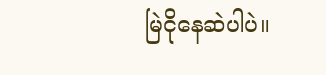မြဲငိုနေဆဲပါပဲ။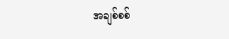အချစ်စစ်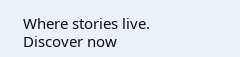Where stories live. Discover now